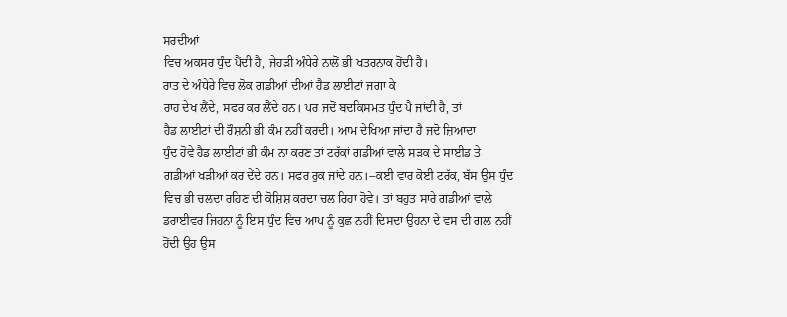ਸਰਦੀਆਂ
ਵਿਚ ਅਕਸਰ ਧੁੰਦ ਪੈਂਦੀ ਹੈ, ਜੇਹੜੀ ਅੰਧੇਰੇ ਨਾਲੋਂ ਭੀ ਖਤਰਨਾਕ ਹੋਂਦੀ ਹੈ।
ਰਾਤ ਦੇ ਅੰਧੇਰੇ ਵਿਚ ਲੋਕ ਗਡੀਆਂ ਦੀਆਂ ਹੈਡ ਲਾਈਟਾਂ ਜਗਾ ਕੇ
ਰਾਹ ਦੇਖ ਲੈਂਦੇ, ਸਫਰ ਕਰ ਲੈਂਦੇ ਹਨ। ਪਰ ਜਦੋਂ ਬਦਕਿਸਮਤ ਧੁੰਦ ਪੈ ਜਾਂਦੀ ਹੈ, ਤਾਂ
ਹੈਡ ਲਾਈਟਾਂ ਦੀ ਰੌਸ਼ਨੀ ਭੀ ਕੰਮ ਨਹੀਂ ਕਰਦੀ। ਆਮ ਦੇਖਿਆ ਜਾਂਦਾ ਹੈ ਜਦੋ ਜ਼ਿਆਦਾ
ਧੁੰਦ ਹੋਵੇ ਹੈਡ ਲਾਈਟਾਂ ਭੀ ਕੰਮ ਨਾ ਕਰਣ ਤਾਂ ਟਰੱਕਾਂ ਗਡੀਆਂ ਵਾਲੇ ਸੜਕ ਦੇ ਸਾਈਡ ਤੇ
ਗਡੀਆਂ ਖੜੀਆਂ ਕਰ ਦੇਂਦੇ ਹਨ। ਸਫਰ ਰੁਕ ਜਾਂਦੇ ਹਨ।--ਕਈ ਵਾਰ ਕੋਈ ਟਰੱਕ, ਬੱਸ ਉਸ ਧੁੰਦ
ਵਿਚ ਭੀ ਚਲਦਾ ਰਹਿਣ ਦੀ ਕੋਸ਼ਿਸ਼ ਕਰਦਾ ਚਲ ਰਿਹਾ ਹੋਵੇ। ਤਾਂ ਬਹੁਤ ਸਾਰੇ ਗਡੀਆਂ ਵਾਲੇ
ਡਰਾਈਵਰ ਜਿਹਨਾ ਨੂੰ ਇਸ ਧੁੰਦ ਵਿਚ ਆਪ ਨੂੰ ਕੁਛ ਨਹੀਂ ਦਿਸਦਾ ਉਹਨਾ ਦੇ ਵਸ ਦੀ ਗਲ ਨਹੀਂ
ਹੋਂਦੀ ਉਹ ਉਸ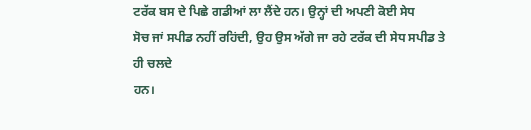ਟਰੱਕ ਬਸ ਦੇ ਪਿਛੇ ਗਡੀਆਂ ਲਾ ਲੈਂਦੇ ਹਨ। ਉਨ੍ਹਾਂ ਦੀ ਅਪਣੀ ਕੋਈ ਸੇਧ
ਸੋਚ ਜਾਂ ਸਪੀਡ ਨਹੀਂ ਰਹਿਂਦੀ, ਉਹ ਉਸ ਅੱਗੇ ਜਾ ਰਹੇ ਟਰੱਕ ਦੀ ਸੇਧ ਸਪੀਡ ਤੇ ਹੀ ਚਲਦੇ
ਹਨ।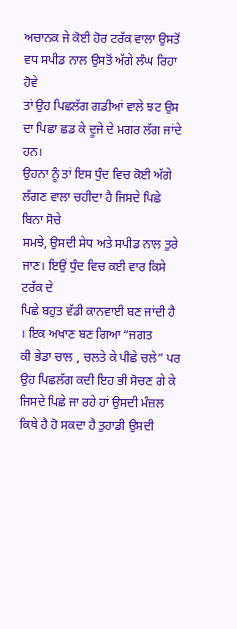ਅਚਾਨਕ ਜੇ ਕੋਈ ਹੋਰ ਟਰੱਕ ਵਾਲਾ ਉਸਤੋਂ ਵਧ ਸਪੀਡ ਨਾਲ ਉਸਤੋਂ ਅੱਗੇ ਲੰਘ ਰਿਹਾ ਹੋਵੇ
ਤਾਂ ਉਹ ਪਿਛਲੱਗ ਗਡੀਆਂ ਵਾਲੇ ਝਟ ਉਸ ਦਾ ਪਿਛਾ ਛਡ ਕੇ ਦੂਜੇ ਦੇ ਮਗਰ ਲੱਗ ਜਾਂਦੇ ਹਨ।
ਉਹਨਾ ਨੂੰ ਤਾਂ ਇਸ ਧੁੰਦ ਵਿਚ ਕੋਈ ਅੱਗੇ ਲੱਗਣ ਵਾਲਾ ਚਹੀਦਾ ਹੈ ਜਿਸਦੇ ਪਿਛੇ ਬਿਨਾ ਸੋਚੇ
ਸਮਝੇ, ਉਸਦੀ ਸੇਧ ਅਤੇ ਸਪੀਡ ਨਾਲ ਤੁਰੇ ਜਾਣ। ਇਉਂ ਧੁੰਦ ਵਿਚ ਕਈ ਵਾਰ ਕਿਸੇ ਟਰੱਕ ਦੇ
ਪਿਛੇ ਬਹੁਤ ਵੱਡੀ ਕਾਨਵਾਈ ਬਣ ਜਾਂਦੀ ਹੈ । ਇਕ ਅਖਾਣ ਬਣ ਗਿਆ “ਜਗਤ
ਕੀ ਭੇਡਾ ਚਾਲ , ਚਲਤੇ ਕੇ ਪੀਛੇ ਚਲੇ” ਪਰ ਉਹ ਪਿਛਲੱਗ ਕਦੀ ਇਹ ਭੀ ਸੋਚਣ ਗੇ ਕੇ
ਜਿਸਦੇ ਪਿਛੇ ਜਾ ਰਹੇ ਹਾਂ ਉਸਦੀ ਮੰਜ਼ਲ ਕਿਥੇ ਹੈ ਹੋ ਸਕਦਾ ਹੈ ਤੁਹਾਡੀ ਉਸਦੀ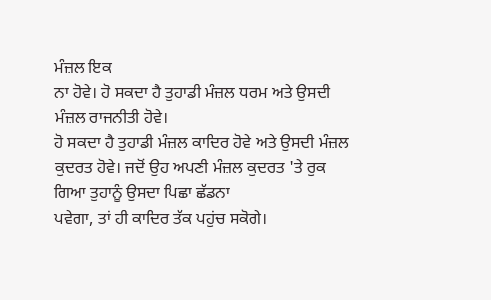ਮੰਜ਼ਲ ਇਕ
ਨਾ ਹੋਵੇ। ਹੋ ਸਕਦਾ ਹੈ ਤੁਹਾਡੀ ਮੰਜ਼ਲ ਧਰਮ ਅਤੇ ਉਸਦੀ ਮੰਜ਼ਲ ਰਾਜਨੀਤੀ ਹੋਵੇ।
ਹੋ ਸਕਦਾ ਹੈ ਤੁਹਾਡੀ ਮੰਜ਼ਲ ਕਾਦਿਰ ਹੋਵੇ ਅਤੇ ਉਸਦੀ ਮੰਜ਼ਲ
ਕੁਦਰਤ ਹੋਵੇ। ਜਦੋਂ ਉਹ ਅਪਣੀ ਮੰਜ਼ਲ ਕੁਦਰਤ 'ਤੇ ਰੁਕ ਗਿਆ ਤੁਹਾਨੂੰ ਉਸਦਾ ਪਿਛਾ ਛੱਡਨਾ
ਪਵੇਗਾ, ਤਾਂ ਹੀ ਕਾਦਿਰ ਤੱਕ ਪਹੁਂਚ ਸਕੋਗੇ।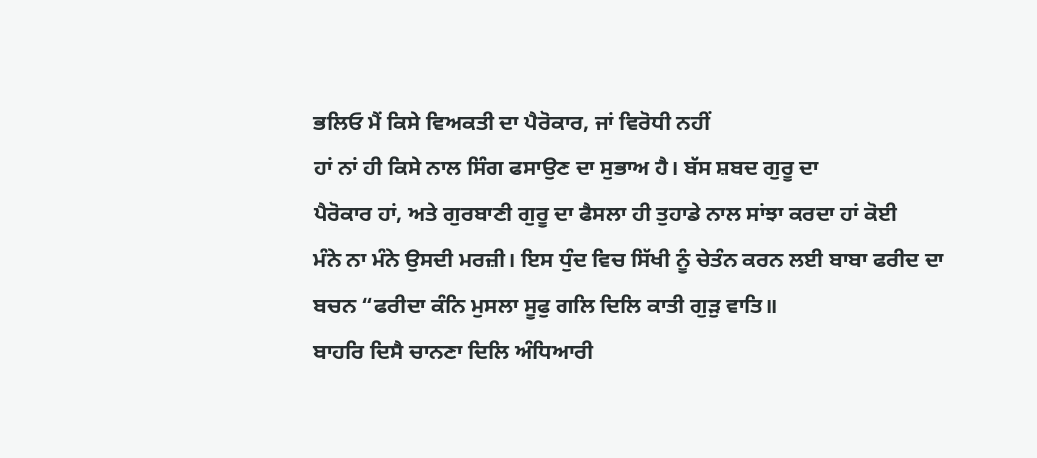ਭਲਿਓ ਮੈਂ ਕਿਸੇ ਵਿਅਕਤੀ ਦਾ ਪੈਰੋਕਾਰ, ਜਾਂ ਵਿਰੋਧੀ ਨਹੀਂ
ਹਾਂ ਨਾਂ ਹੀ ਕਿਸੇ ਨਾਲ ਸਿੰਗ ਫਸਾਉਣ ਦਾ ਸੁਭਾਅ ਹੈ। ਬੱਸ ਸ਼ਬਦ ਗੁਰੂ ਦਾ
ਪੈਰੋਕਾਰ ਹਾਂ, ਅਤੇ ਗੁਰਬਾਣੀ ਗੁਰੂ ਦਾ ਫੈਸਲਾ ਹੀ ਤੁਹਾਡੇ ਨਾਲ ਸਾਂਝਾ ਕਰਦਾ ਹਾਂ ਕੋਈ
ਮੰਨੇ ਨਾ ਮੰਨੇ ਉਸਦੀ ਮਰਜ਼ੀ। ਇਸ ਧੁੰਦ ਵਿਚ ਸਿੱਖੀ ਨੂੰ ਚੇਤੰਨ ਕਰਨ ਲਈ ਬਾਬਾ ਫਰੀਦ ਦਾ
ਬਚਨ “ਫਰੀਦਾ ਕੰਨਿ ਮੁਸਲਾ ਸੂਫੁ ਗਲਿ ਦਿਲਿ ਕਾਤੀ ਗੁੜੁ ਵਾਤਿ॥
ਬਾਹਰਿ ਦਿਸੈ ਚਾਨਣਾ ਦਿਲਿ ਅੰਧਿਆਰੀ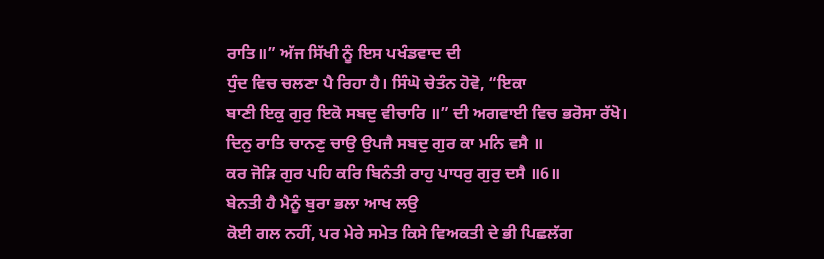ਰਾਤਿ॥” ਅੱਜ ਸਿੱਖੀ ਨੂੰ ਇਸ ਪਖੰਡਵਾਦ ਦੀ
ਧੁੰਦ ਵਿਚ ਚਲਣਾ ਪੈ ਰਿਹਾ ਹੈ। ਸਿੰਘੋ ਚੇਤੰਨ ਹੋਵੋ, “ਇਕਾ
ਬਾਣੀ ਇਕੁ ਗੁਰੁ ਇਕੋ ਸਬਦੁ ਵੀਚਾਰਿ ॥” ਦੀ ਅਗਵਾਈ ਵਿਚ ਭਰੋਸਾ ਰੱਖੋ।
ਦਿਨੁ ਰਾਤਿ ਚਾਨਣੁ ਚਾਉ ਉਪਜੈ ਸਬਦੁ ਗੁਰ ਕਾ ਮਨਿ ਵਸੈ ॥
ਕਰ ਜੋੜਿ ਗੁਰ ਪਹਿ ਕਰਿ ਬਿਨੰਤੀ ਰਾਹੁ ਪਾਧਰੁ ਗੁਰੁ ਦਸੈ ॥6॥
ਬੇਨਤੀ ਹੈ ਮੈਨੂੰ ਬੁਰਾ ਭਲਾ ਆਖ ਲਉ
ਕੋਈ ਗਲ ਨਹੀਂ, ਪਰ ਮੇਰੇ ਸਮੇਤ ਕਿਸੇ ਵਿਅਕਤੀ ਦੇ ਭੀ ਪਿਛਲੱਗ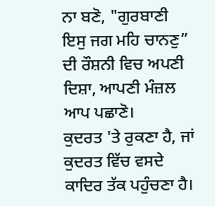ਨਾ ਬਣੋ, "ਗੁਰਬਾਣੀ
ਇਸੁ ਜਗ ਮਹਿ ਚਾਨਣੁ” ਦੀ ਰੌਸ਼ਨੀ ਵਿਚ ਅਪਣੀ ਦਿਸ਼ਾ, ਆਪਣੀ ਮੰਜ਼ਲ ਆਪ ਪਛਾਣੋ।
ਕੁਦਰਤ 'ਤੇ ਰੁਕਣਾ ਹੈ, ਜਾਂ ਕੁਦਰਤ ਵਿੱਚ ਵਸਦੇ ਕਾਦਿਰ ਤੱਕ ਪਹੁੰਚਣਾ ਹੈ।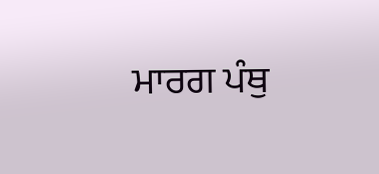ਮਾਰਗ ਪੰਥੁ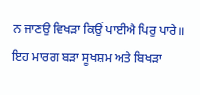ਨ ਜਾਣਉ ਵਿਖੜਾ ਕਿਉਂ ਪਾਈਐ ਪਿਰੁ ਪਾਰੇ॥
ਇਹ ਮਾਰਗ ਬੜਾ ਸੂਖਸ਼ਮ ਅਤੇ ਬਿਖੜਾ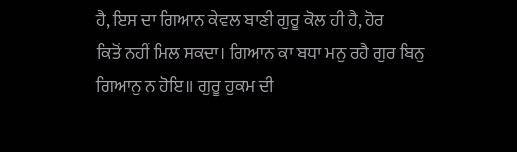ਹੈ, ਇਸ ਦਾ ਗਿਆਨ ਕੇਵਲ ਬਾਣੀ ਗੁਰੂ ਕੋਲ ਹੀ ਹੈ, ਹੋਰ
ਕਿਤੋਂ ਨਹੀਂ ਮਿਲ ਸਕਦਾ। ਗਿਆਨ ਕਾ ਬਧਾ ਮਨੁ ਰਹੈ ਗੁਰ ਬਿਨੁ
ਗਿਆਨੁ ਨ ਹੋਇ॥ ਗੁਰੂ ਹੁਕਮ ਦੀ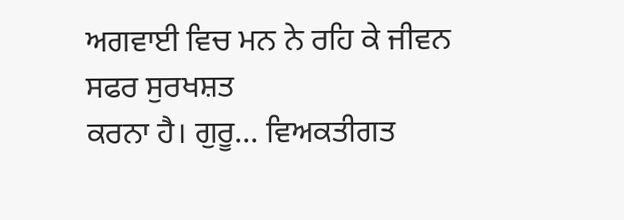ਅਗਵਾਈ ਵਿਚ ਮਨ ਨੇ ਰਹਿ ਕੇ ਜੀਵਨ ਸਫਰ ਸੁਰਖਸ਼ਤ
ਕਰਨਾ ਹੈ। ਗੁਰੂ... ਵਿਅਕਤੀਗਤ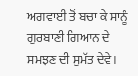ਅਗਵਾਈ ਤੋਂ ਬਚਾ ਕੇ ਸਾਨੂੰ
ਗੁਰਬਾਣੀ ਗਿਆਨ ਦੇ ਸਮਝਣ ਦੀ ਸੁਮੱਤ ਦੇਵੇ।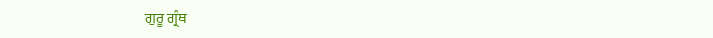ਗੁਰੂ ਗ੍ਰੰਥ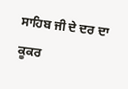ਸਾਹਿਬ ਜੀ ਦੇ ਦਰ ਦਾ ਕੂਕਰ